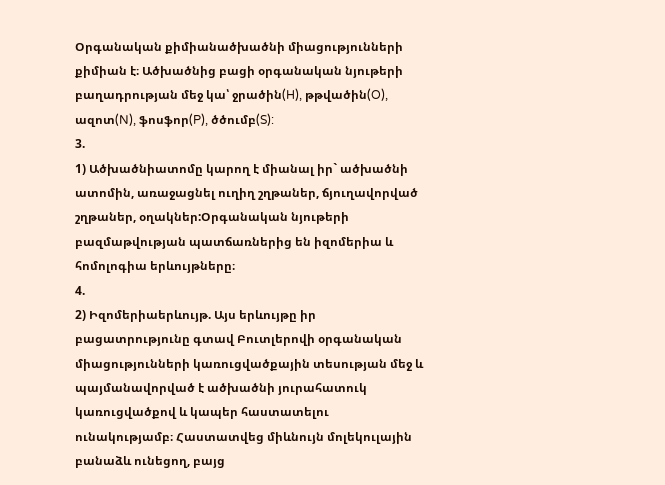Օրգանական քիմիանածխածնի միացությունների
քիմիան է։ Ածխածնից բացի օրգանական նյութերի
բաղադրության մեջ կա՝ ջրածին(H), թթվածին(O),
ազոտ(N), ֆոսֆոր(P), ծծումբ(S):
3.
1) Ածխածնիատոմը կարող է միանալ իր` ածխածնի
ատոմին, առաջացնել ուղիղ շղթաներ, ճյուղավորված
շղթաներ, օղակներ:Օրգանական նյութերի
բազմաթվության պատճառներից են իզոմերիա և
հոմոլոգիա երևույթները։
4.
2) Իզոմերիաերևույթ. Այս երևույթը իր
բացատրությունը գտավ Բուտլերովի օրգանական
միացությունների կառուցվածքային տեսության մեջ և
պայմանավորված է ածխածնի յուրահատուկ
կառուցվածքով և կապեր հաստատելու
ունակությամբ։ Հաստատվեց միևնույն մոլեկուլային
բանաձև ունեցող, բայց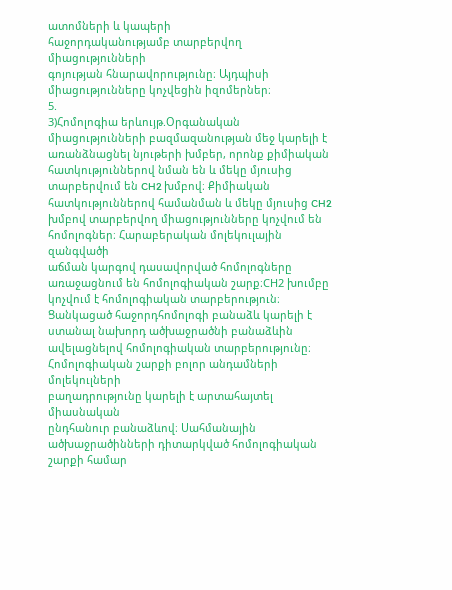ատոմների և կապերի
հաջորդականությամբ տարբերվող միացությունների
գոյության հնարավորությունը։ Այդպիսի
միացությունները կոչվեցին իզոմերներ։
5.
3)Հոմոլոգիա երևույթ.Օրգանական
միացությունների բազմազանության մեջ կարելի է
առանձնացնել նյութերի խմբեր, որոնք քիմիական
հատկություններով նման են և մեկը մյուսից
տարբերվում են CH2 խմբով։ Քիմիական
հատկություններով համանման և մեկը մյուսից CH2
խմբով տարբերվող միացությունները կոչվում են
հոմոլոգներ։ Հարաբերական մոլեկուլային զանգվածի
աճման կարգով դասավորված հոմոլոգները
առաջացնում են հոմոլոգիական շարք։CH2 խումբը
կոչվում է հոմոլոգիական տարբերություն։
Ցանկացած հաջորդհոմոլոգի բանաձև կարելի է
ստանալ նախորդ ածխաջրածնի բանաձևին
ավելացնելով հոմոլոգիական տարբերությունը։
Հոմոլոգիական շարքի բոլոր անդամների մոլեկուլների
բաղադրությունը կարելի է արտահայտել միասնական
ընդհանուր բանաձևով։ Սահմանային
ածխաջրածինների դիտարկված հոմոլոգիական
շարքի համար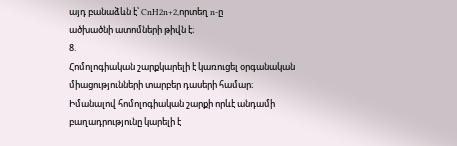այդ բանաձևն է՝ CnH2n+2,որտեղ n-ը
ածխածնի ատոմների թիվն է։
8.
Հոմոլոգիական շարքկարելի է կառուցել օրգանական
միացությունների տարբեր դասերի համար։
Իմանալով հոմոլոգիական շարքի որևէ անդամի
բաղադրությունը կարելի է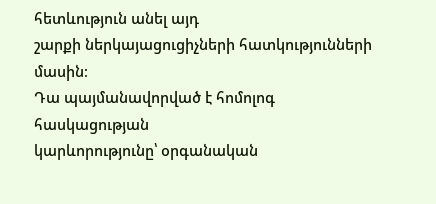հետևություն անել այդ
շարքի ներկայացուցիչների հատկությունների մասին։
Դա պայմանավորված է հոմոլոգ հասկացության
կարևորությունը՝ օրգանական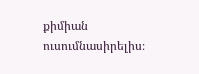քիմիան
ուսումնասիրելիս։